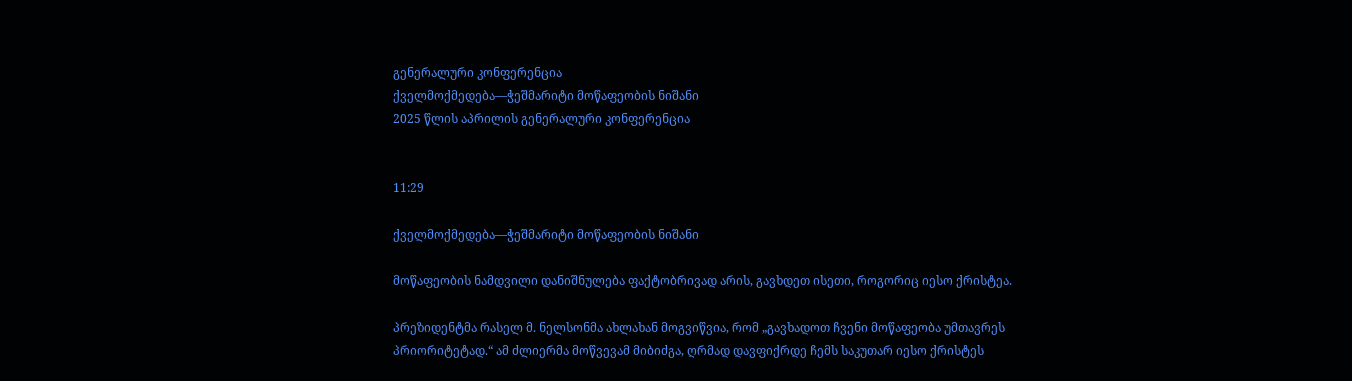გენერალური კონფერენცია
ქველმოქმედება—ჭეშმარიტი მოწაფეობის ნიშანი
2025 წლის აპრილის გენერალური კონფერენცია


11:29

ქველმოქმედება—ჭეშმარიტი მოწაფეობის ნიშანი

მოწაფეობის ნამდვილი დანიშნულება ფაქტობრივად არის, გავხდეთ ისეთი, როგორიც იესო ქრისტეა.

პრეზიდენტმა რასელ მ. ნელსონმა ახლახან მოგვიწვია, რომ „გავხადოთ ჩვენი მოწაფეობა უმთავრეს პრიორიტეტად.“ ამ ძლიერმა მოწვევამ მიბიძგა, ღრმად დავფიქრდე ჩემს საკუთარ იესო ქრისტეს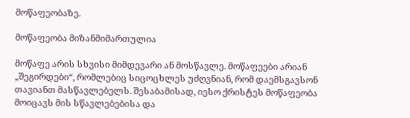მოწაფეობაზე.

მოწაფეობა მიზანმიმართულია

მოწაფე არის სხვისი მიმდევარი ან მოსწავლე. მოწაფეები არიან „შეგირდები“, რომლებიც სიცოცხლეს უძღვნიან, რომ დაემსგავსონ თავიანთ მასწავლებელს. შესაბამისად, იესო ქრისტეს მოწაფეობა მოიცავს მის სწავლებებისა და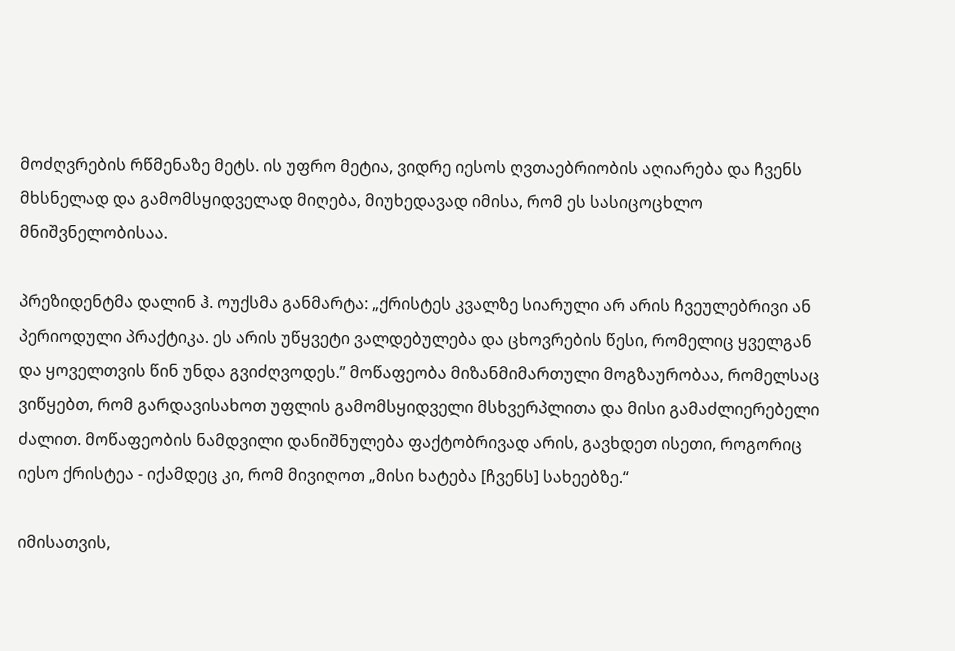მოძღვრების რწმენაზე მეტს. ის უფრო მეტია, ვიდრე იესოს ღვთაებრიობის აღიარება და ჩვენს მხსნელად და გამომსყიდველად მიღება, მიუხედავად იმისა, რომ ეს სასიცოცხლო მნიშვნელობისაა.

პრეზიდენტმა დალინ ჰ. ოუქსმა განმარტა: „ქრისტეს კვალზე სიარული არ არის ჩვეულებრივი ან პერიოდული პრაქტიკა. ეს არის უწყვეტი ვალდებულება და ცხოვრების წესი, რომელიც ყველგან და ყოველთვის წინ უნდა გვიძღვოდეს.” მოწაფეობა მიზანმიმართული მოგზაურობაა, რომელსაც ვიწყებთ, რომ გარდავისახოთ უფლის გამომსყიდველი მსხვერპლითა და მისი გამაძლიერებელი ძალით. მოწაფეობის ნამდვილი დანიშნულება ფაქტობრივად არის, გავხდეთ ისეთი, როგორიც იესო ქრისტეა - იქამდეც კი, რომ მივიღოთ „მისი ხატება [ჩვენს] სახეებზე.“

იმისათვის,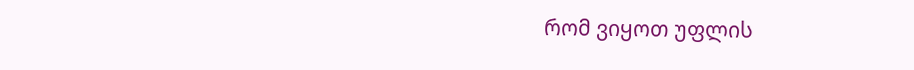რომ ვიყოთ უფლის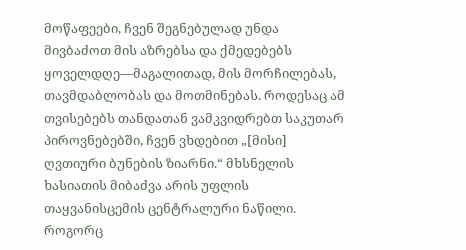მოწაფეები, ჩვენ შეგნებულად უნდა მივბაძოთ მის აზრებსა და ქმედებებს ყოველდღე—მაგალითად, მის მორჩილებას, თავმდაბლობას და მოთმინებას. როდესაც ამ თვისებებს თანდათან ვამკვიდრებთ საკუთარ პიროვნებებში, ჩვენ ვხდებით „[მისი] ღვთიური ბუნების ზიარნი.“ მხსნელის ხასიათის მიბაძვა არის უფლის თაყვანისცემის ცენტრალური ნაწილი. როგორც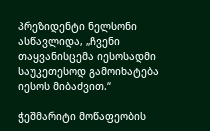პრეზიდენტი ნელსონი ასწავლიდა, „ჩვენი თაყვანისცემა იესოსადმი საუკეთესოდ გამოიხატება იესოს მიბაძვით.“

ჭეშმარიტი მოწაფეობის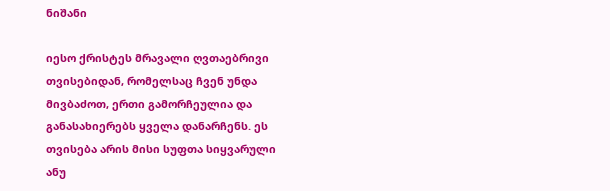ნიშანი

იესო ქრისტეს მრავალი ღვთაებრივი თვისებიდან, რომელსაც ჩვენ უნდა მივბაძოთ, ერთი გამორჩეულია და განასახიერებს ყველა დანარჩენს. ეს თვისება არის მისი სუფთა სიყვარული ანუ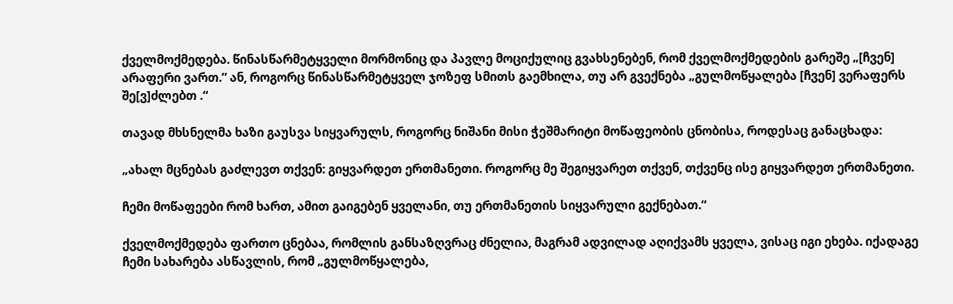ქველმოქმედება. წინასწარმეტყველი მორმონიც და პავლე მოციქულიც გვახსენებენ, რომ ქველმოქმედების გარეშე „[ჩვენ] არაფერი ვართ.” ან, როგორც წინასწარმეტყველ ჯოზეფ სმითს გაემხილა, თუ არ გვექნება „გულმოწყალება [ჩვენ] ვერაფერს შე[ვ]ძლებთ .“

თავად მხსნელმა ხაზი გაუსვა სიყვარულს, როგორც ნიშანი მისი ჭეშმარიტი მოწაფეობის ცნობისა, როდესაც განაცხადა:

„ახალ მცნებას გაძლევთ თქვენ: გიყვარდეთ ერთმანეთი. როგორც მე შეგიყვარეთ თქვენ, თქვენც ისე გიყვარდეთ ერთმანეთი.

ჩემი მოწაფეები რომ ხართ, ამით გაიგებენ ყველანი, თუ ერთმანეთის სიყვარული გექნებათ.“

ქველმოქმედება ფართო ცნებაა, რომლის განსაზღვრაც ძნელია, მაგრამ ადვილად აღიქვამს ყველა, ვისაც იგი ეხება. იქადაგე ჩემი სახარება ასწავლის, რომ „გულმოწყალება,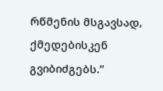რწმენის მსგავსად, ქმედებისკენ გვიბიძგებს.”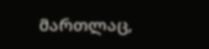მართლაც,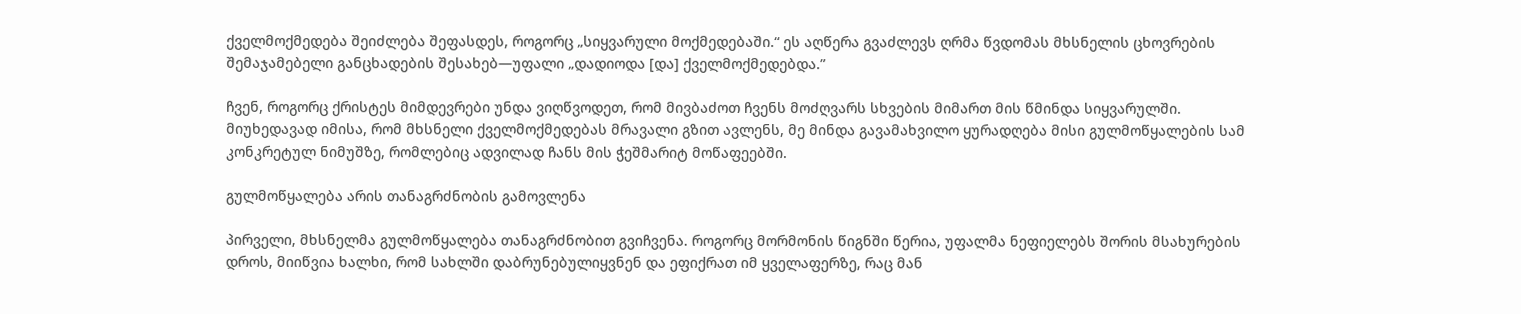ქველმოქმედება შეიძლება შეფასდეს, როგორც „სიყვარული მოქმედებაში.“ ეს აღწერა გვაძლევს ღრმა წვდომას მხსნელის ცხოვრების შემაჯამებელი განცხადების შესახებ—უფალი „დადიოდა [და] ქველმოქმედებდა.”

ჩვენ, როგორც ქრისტეს მიმდევრები უნდა ვიღწვოდეთ, რომ მივბაძოთ ჩვენს მოძღვარს სხვების მიმართ მის წმინდა სიყვარულში. მიუხედავად იმისა, რომ მხსნელი ქველმოქმედებას მრავალი გზით ავლენს, მე მინდა გავამახვილო ყურადღება მისი გულმოწყალების სამ კონკრეტულ ნიმუშზე, რომლებიც ადვილად ჩანს მის ჭეშმარიტ მოწაფეებში.

გულმოწყალება არის თანაგრძნობის გამოვლენა

პირველი, მხსნელმა გულმოწყალება თანაგრძნობით გვიჩვენა. როგორც მორმონის წიგნში წერია, უფალმა ნეფიელებს შორის მსახურების დროს, მიიწვია ხალხი, რომ სახლში დაბრუნებულიყვნენ და ეფიქრათ იმ ყველაფერზე, რაც მან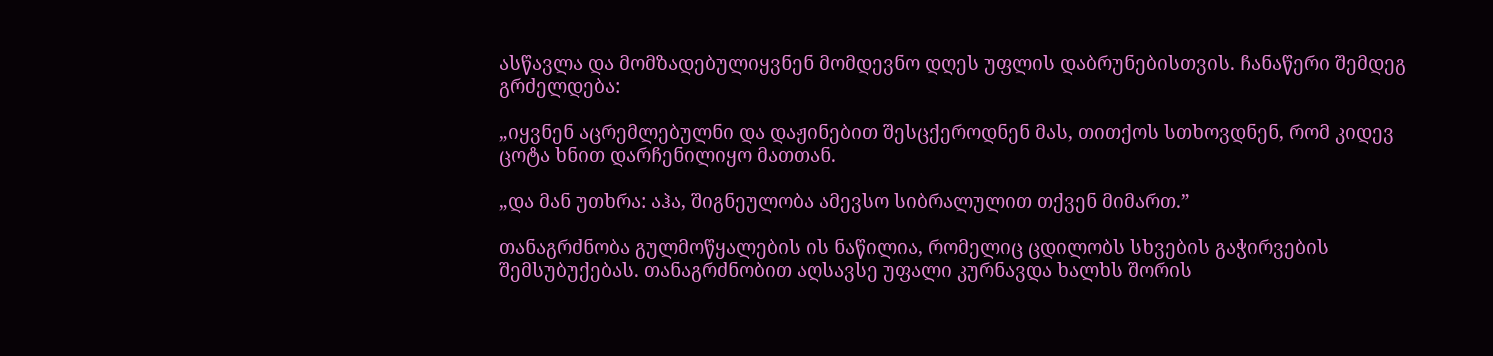ასწავლა და მომზადებულიყვნენ მომდევნო დღეს უფლის დაბრუნებისთვის. ჩანაწერი შემდეგ გრძელდება:

„იყვნენ აცრემლებულნი და დაჟინებით შესცქეროდნენ მას, თითქოს სთხოვდნენ, რომ კიდევ ცოტა ხნით დარჩენილიყო მათთან.

„და მან უთხრა: აჰა, შიგნეულობა ამევსო სიბრალულით თქვენ მიმართ.”

თანაგრძნობა გულმოწყალების ის ნაწილია, რომელიც ცდილობს სხვების გაჭირვების შემსუბუქებას. თანაგრძნობით აღსავსე უფალი კურნავდა ხალხს შორის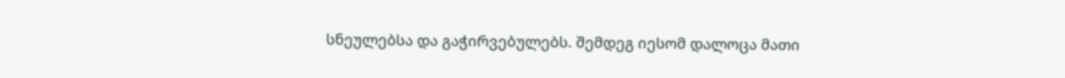სნეულებსა და გაჭირვებულებს. შემდეგ იესომ დალოცა მათი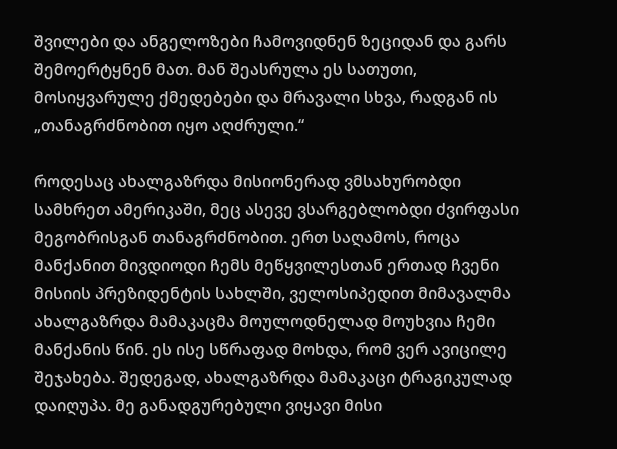შვილები და ანგელოზები ჩამოვიდნენ ზეციდან და გარს შემოერტყნენ მათ. მან შეასრულა ეს სათუთი, მოსიყვარულე ქმედებები და მრავალი სხვა, რადგან ის „თანაგრძნობით იყო აღძრული.“

როდესაც ახალგაზრდა მისიონერად ვმსახურობდი სამხრეთ ამერიკაში, მეც ასევე ვსარგებლობდი ძვირფასი მეგობრისგან თანაგრძნობით. ერთ საღამოს, როცა მანქანით მივდიოდი ჩემს მეწყვილესთან ერთად ჩვენი მისიის პრეზიდენტის სახლში, ველოსიპედით მიმავალმა ახალგაზრდა მამაკაცმა მოულოდნელად მოუხვია ჩემი მანქანის წინ. ეს ისე სწრაფად მოხდა, რომ ვერ ავიცილე შეჯახება. შედეგად, ახალგაზრდა მამაკაცი ტრაგიკულად დაიღუპა. მე განადგურებული ვიყავი მისი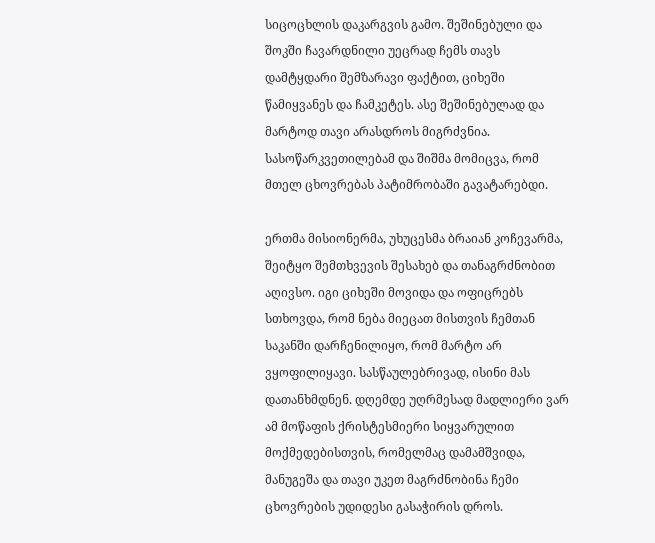სიცოცხლის დაკარგვის გამო. შეშინებული და შოკში ჩავარდნილი უეცრად ჩემს თავს დამტყდარი შემზარავი ფაქტით, ციხეში წამიყვანეს და ჩამკეტეს. ასე შეშინებულად და მარტოდ თავი არასდროს მიგრძვნია. სასოწარკვეთილებამ და შიშმა მომიცვა, რომ მთელ ცხოვრებას პატიმრობაში გავატარებდი.

ერთმა მისიონერმა, უხუცესმა ბრაიან კოჩევარმა, შეიტყო შემთხვევის შესახებ და თანაგრძნობით აღივსო. იგი ციხეში მოვიდა და ოფიცრებს სთხოვდა, რომ ნება მიეცათ მისთვის ჩემთან საკანში დარჩენილიყო, რომ მარტო არ ვყოფილიყავი. სასწაულებრივად, ისინი მას დათანხმდნენ. დღემდე უღრმესად მადლიერი ვარ ამ მოწაფის ქრისტესმიერი სიყვარულით მოქმედებისთვის, რომელმაც დამამშვიდა, მანუგეშა და თავი უკეთ მაგრძნობინა ჩემი ცხოვრების უდიდესი გასაჭირის დროს.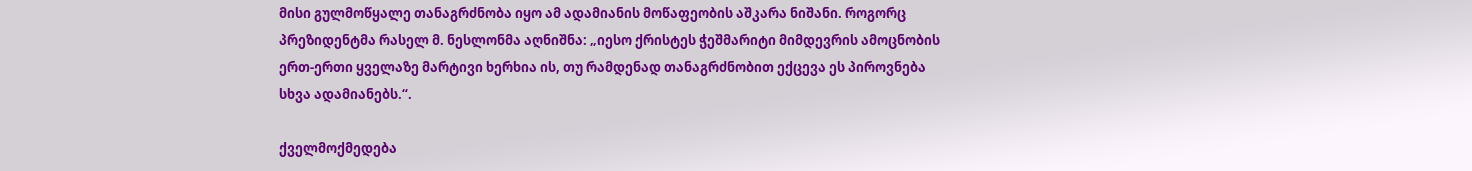მისი გულმოწყალე თანაგრძნობა იყო ამ ადამიანის მოწაფეობის აშკარა ნიშანი. როგორც პრეზიდენტმა რასელ მ. ნესლონმა აღნიშნა: „იესო ქრისტეს ჭეშმარიტი მიმდევრის ამოცნობის ერთ-ერთი ყველაზე მარტივი ხერხია ის, თუ რამდენად თანაგრძნობით ექცევა ეს პიროვნება სხვა ადამიანებს.“.

ქველმოქმედება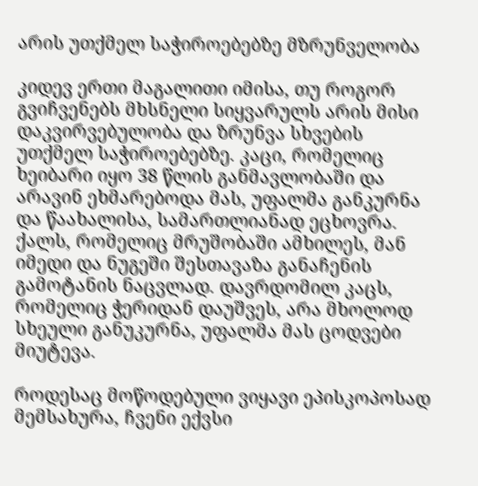არის უთქმელ საჭიროებებზე მზრუნველობა

კიდევ ერთი მაგალითი იმისა, თუ როგორ გვიჩვენებს მხსნელი სიყვარულს არის მისი დაკვირვებულობა და ზრუნვა სხვების უთქმელ საჭიროებებზე. კაცი, რომელიც ხეიბარი იყო 38 წლის განმავლობაში და არავინ ეხმარებოდა მას, უფალმა განკურნა და წაახალისა, სამართლიანად ეცხოვრა. ქალს, რომელიც მრუშობაში ამხილეს, მან იმედი და ნუგეში შესთავაზა განაჩენის გამოტანის ნაცვლად. დავრდომილ კაცს, რომელიც ჭერიდან დაუშვეს, არა მხოლოდ სხეული განუკურნა, უფალმა მას ცოდვები მიუტევა.

როდესაც მოწოდებული ვიყავი ეპისკოპოსად მემსახურა, ჩვენი ექვსი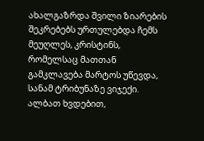ახალგაზრდა შვილი ზიარების შეკრებებს ურთულებდა ჩემს მეუღლეს, კრისტინს, რომელსაც მათთან გამკლავება მარტოს უწევდა, სანამ ტრიბუნაზე ვიჯექი. ალბათ ხვდებით,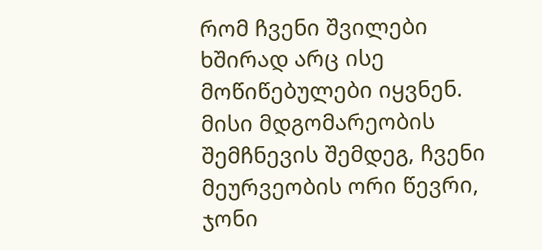რომ ჩვენი შვილები ხშირად არც ისე მოწიწებულები იყვნენ. მისი მდგომარეობის შემჩნევის შემდეგ, ჩვენი მეურვეობის ორი წევრი, ჯონი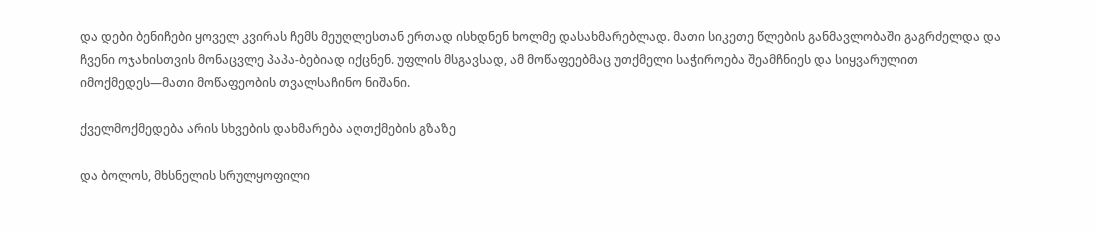და დები ბენიჩები ყოველ კვირას ჩემს მეუღლესთან ერთად ისხდნენ ხოლმე დასახმარებლად. მათი სიკეთე წლების განმავლობაში გაგრძელდა და ჩვენი ოჯახისთვის მონაცვლე პაპა-ბებიად იქცნენ. უფლის მსგავსად, ამ მოწაფეებმაც უთქმელი საჭიროება შეამჩნიეს და სიყვარულით იმოქმედეს—მათი მოწაფეობის თვალსაჩინო ნიშანი.

ქველმოქმედება არის სხვების დახმარება აღთქმების გზაზე

და ბოლოს, მხსნელის სრულყოფილი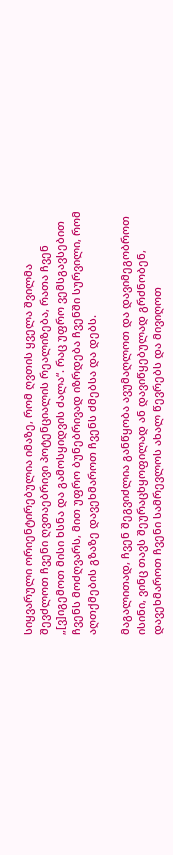სიყვარული ორიენტირებულია იმაზე, რომ ღვთის ყველა შვილმა შევძლოთ ჩვენი ღვთაებრივი პოტენციალის რეალიზება, რათა ჩვენ „[ვ]იგემოთ მისი ხსნა და გამოსყიდვის ძალა“. რაც უფრო ვემსგავსებით ჩვენს მოძღვარს, მით უფრო ბუნებრივად იზრდება ჩვენში სურვილი, რომ აღთქმების გზაზე დავეხმაროთ ჩვენს ძმებსა და დებს.

მაგალითად, ჩვენ შეგვიძლია განწყობა ავუმაღლოთ და დავიმეგობროთ ისინი, ვინც თავს შეურაცხყოფილად ან დავიწყებულად გრძნობენ, დავეხმაროთ ჩვენი სამრევლოს ახალ წევრებს და მივიღოთ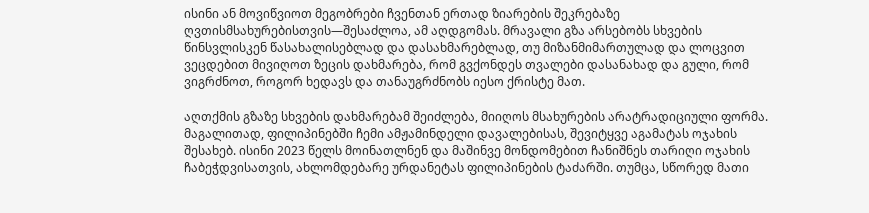ისინი ან მოვიწვიოთ მეგობრები ჩვენთან ერთად ზიარების შეკრებაზე ღვთისმსახურებისთვის—შესაძლოა, ამ აღდგომას. მრავალი გზა არსებობს სხვების წინსვლისკენ წასახალისებლად და დასახმარებლად, თუ მიზანმიმართულად და ლოცვით ვეცდებით მივიღოთ ზეცის დახმარება, რომ გვქონდეს თვალები დასანახად და გული, რომ ვიგრძნოთ, როგორ ხედავს და თანაუგრძნობს იესო ქრისტე მათ.

აღთქმის გზაზე სხვების დახმარებამ შეიძლება, მიიღოს მსახურების არატრადიციული ფორმა. მაგალითად, ფილიპინებში ჩემი ამჟამინდელი დავალებისას, შევიტყვე აგამატას ოჯახის შესახებ. ისინი 2023 წელს მოინათლნენ და მაშინვე მონდომებით ჩანიშნეს თარიღი ოჯახის ჩაბეჭდვისათვის, ახლომდებარე ურდანეტას ფილიპინების ტაძარში. თუმცა, სწორედ მათი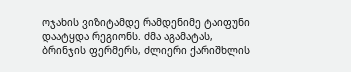ოჯახის ვიზიტამდე რამდენიმე ტაიფუნი დაატყდა რეგიონს. ძმა აგამატას, ბრინჯის ფერმერს, ძლიერი ქარიშხლის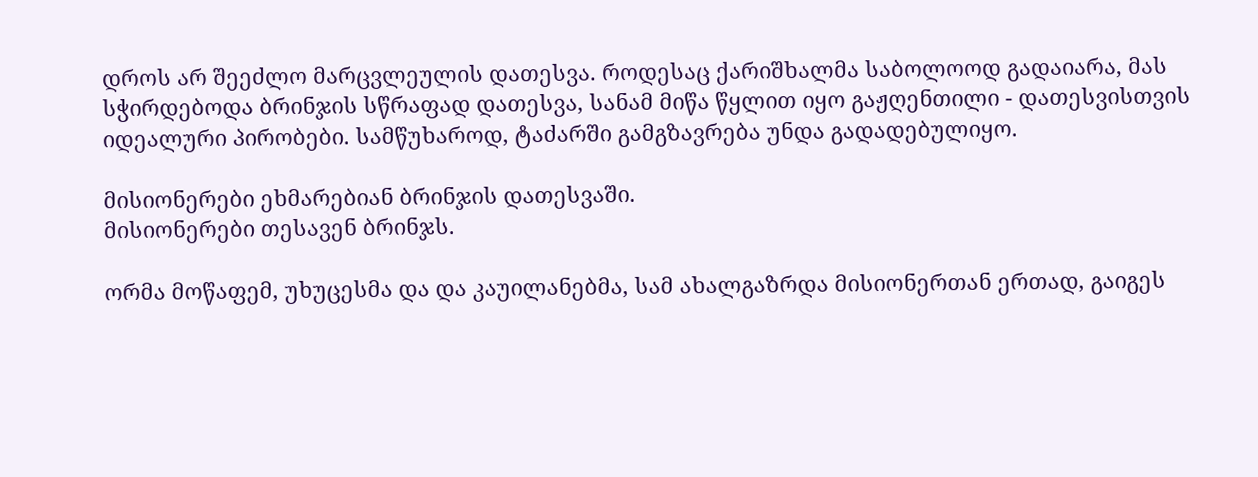დროს არ შეეძლო მარცვლეულის დათესვა. როდესაც ქარიშხალმა საბოლოოდ გადაიარა, მას სჭირდებოდა ბრინჯის სწრაფად დათესვა, სანამ მიწა წყლით იყო გაჟღენთილი - დათესვისთვის იდეალური პირობები. სამწუხაროდ, ტაძარში გამგზავრება უნდა გადადებულიყო.

მისიონერები ეხმარებიან ბრინჯის დათესვაში.
მისიონერები თესავენ ბრინჯს.

ორმა მოწაფემ, უხუცესმა და და კაუილანებმა, სამ ახალგაზრდა მისიონერთან ერთად, გაიგეს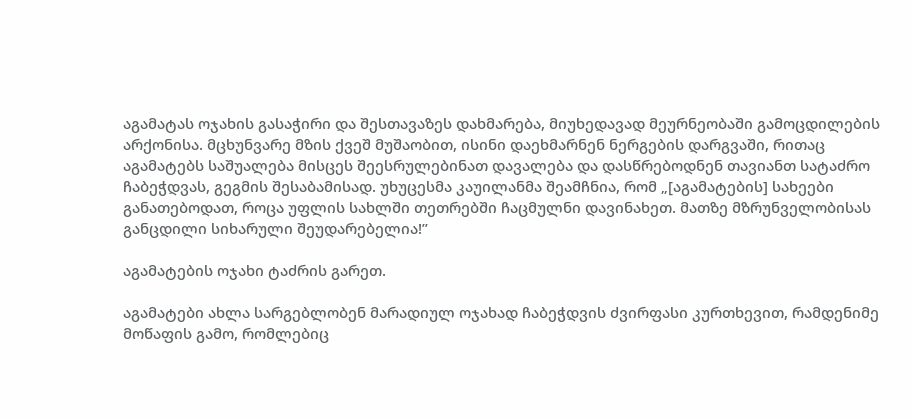აგამატას ოჯახის გასაჭირი და შესთავაზეს დახმარება, მიუხედავად მეურნეობაში გამოცდილების არქონისა. მცხუნვარე მზის ქვეშ მუშაობით, ისინი დაეხმარნენ ნერგების დარგვაში, რითაც აგამატებს საშუალება მისცეს შეესრულებინათ დავალება და დასწრებოდნენ თავიანთ სატაძრო ჩაბეჭდვას, გეგმის შესაბამისად. უხუცესმა კაუილანმა შეამჩნია, რომ „[აგამატების] სახეები განათებოდათ, როცა უფლის სახლში თეთრებში ჩაცმულნი დავინახეთ. მათზე მზრუნველობისას განცდილი სიხარული შეუდარებელია!”

აგამატების ოჯახი ტაძრის გარეთ.

აგამატები ახლა სარგებლობენ მარადიულ ოჯახად ჩაბეჭდვის ძვირფასი კურთხევით, რამდენიმე მოწაფის გამო, რომლებიც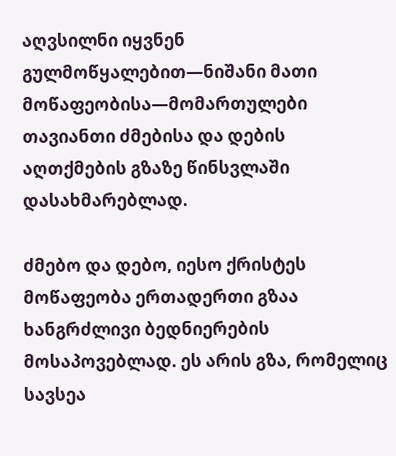აღვსილნი იყვნენ გულმოწყალებით—ნიშანი მათი მოწაფეობისა—მომართულები თავიანთი ძმებისა და დების აღთქმების გზაზე წინსვლაში დასახმარებლად.

ძმებო და დებო, იესო ქრისტეს მოწაფეობა ერთადერთი გზაა ხანგრძლივი ბედნიერების მოსაპოვებლად. ეს არის გზა, რომელიც სავსეა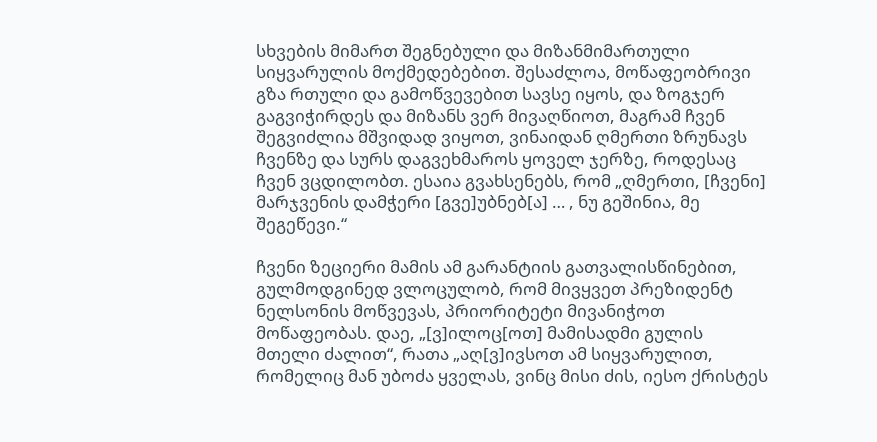სხვების მიმართ შეგნებული და მიზანმიმართული სიყვარულის მოქმედებებით. შესაძლოა, მოწაფეობრივი გზა რთული და გამოწვევებით სავსე იყოს, და ზოგჯერ გაგვიჭირდეს და მიზანს ვერ მივაღწიოთ, მაგრამ ჩვენ შეგვიძლია მშვიდად ვიყოთ, ვინაიდან ღმერთი ზრუნავს ჩვენზე და სურს დაგვეხმაროს ყოველ ჯერზე, როდესაც ჩვენ ვცდილობთ. ესაია გვახსენებს, რომ „ღმერთი, [ჩვენი] მარჯვენის დამჭერი [გვე]უბნებ[ა] … , ნუ გეშინია, მე შეგეწევი.“

ჩვენი ზეციერი მამის ამ გარანტიის გათვალისწინებით, გულმოდგინედ ვლოცულობ, რომ მივყვეთ პრეზიდენტ ნელსონის მოწვევას, პრიორიტეტი მივანიჭოთ მოწაფეობას. დაე, „[ვ]ილოც[ოთ] მამისადმი გულის მთელი ძალით“, რათა „აღ[ვ]ივსოთ ამ სიყვარულით, რომელიც მან უბოძა ყველას, ვინც მისი ძის, იესო ქრისტეს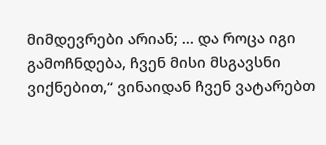მიმდევრები არიან; … და როცა იგი გამოჩნდება, ჩვენ მისი მსგავსნი ვიქნებით,“ ვინაიდან ჩვენ ვატარებთ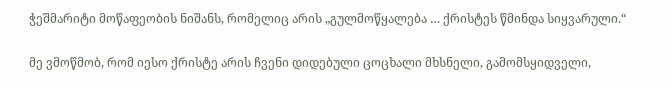ჭეშმარიტი მოწაფეობის ნიშანს, რომელიც არის „გულმოწყალება … ქრისტეს წმინდა სიყვარული.“

მე ვმოწმობ, რომ იესო ქრისტე არის ჩვენი დიდებული ცოცხალი მხსნელი, გამომსყიდველი,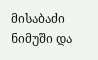მისაბაძი ნიმუში და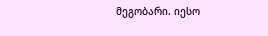მეგობარი. იესო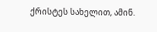ქრისტეს სახელით, ამინ.